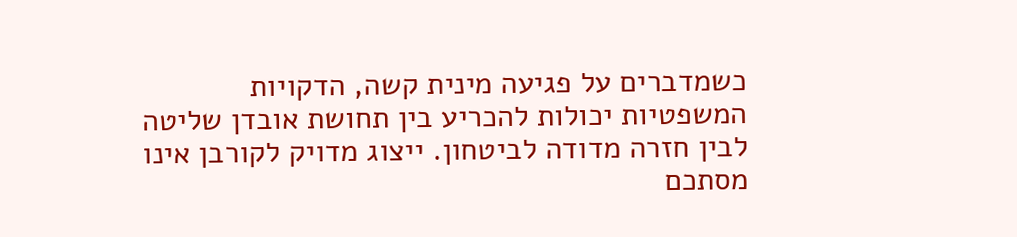כשמדברים על פגיעה מינית קשה, הדקויות המשפטיות יכולות להכריע בין תחושת אובדן שליטה לבין חזרה מדודה לביטחון. ייצוג מדויק לקורבן אינו מסתכם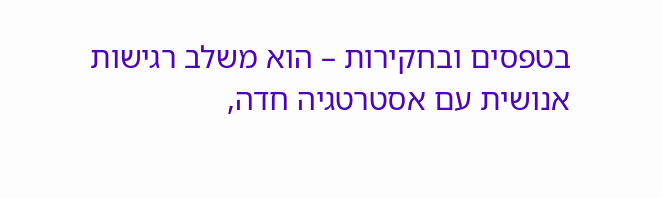בטפסים ובחקירות – הוא משלב רגישות אנושית עם אסטרטגיה חדה,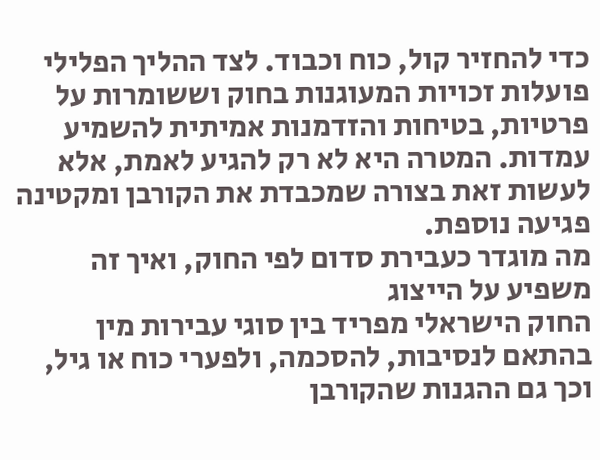כדי להחזיר קול, כוח וכבוד. לצד ההליך הפלילי פועלות זכויות המעוגנות בחוק וששומרות על פרטיות, בטיחות והזדמנות אמיתית להשמיע עמדות. המטרה היא לא רק להגיע לאמת, אלא לעשות זאת בצורה שמכבדת את הקורבן ומקטינה פגיעה נוספת.
מה מוגדר כעבירת סדום לפי החוק, ואיך זה משפיע על הייצוג
החוק הישראלי מפריד בין סוגי עבירות מין בהתאם לנסיבות, להסכמה, ולפערי כוח או גיל, וכך גם ההגנות שהקורבן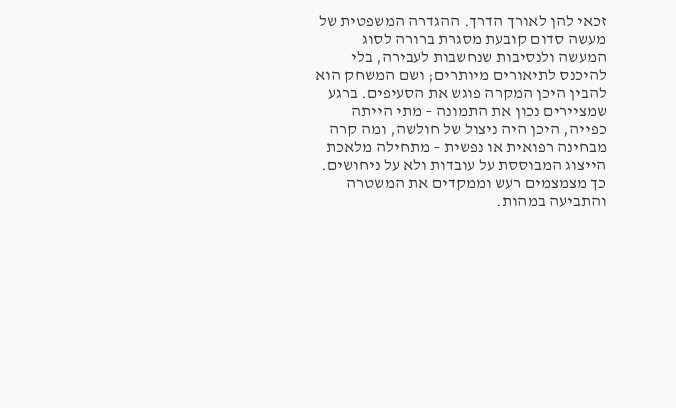זכאי להן לאורך הדרך. ההגדרה המשפטית של מעשה סדום קובעת מסגרת ברורה לסוג המעשה ולנסיבות שנחשבות לעבירה, בלי להיכנס לתיאורים מיותרים; ושם המשחק הוא להבין היכן המקרה פוגש את הסעיפים. ברגע שמציירים נכון את התמונה – מתי הייתה כפייה, היכן היה ניצול של חולשה, ומה קרה מבחינה רפואית או נפשית – מתחילה מלאכת הייצוג המבוססת על עובדות ולא על ניחושים. כך מצמצמים רעש וממקדים את המשטרה והתביעה במהות.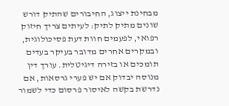מבחינת ייצוג, החיבורים שהתיק דורש שונים מתיק לתיק: לעיתים צריך חיזוק רפואי, לפעמים חוות דעת פסיכולוגית, ובמקרים אחרים מדובר בעיקר בעדים תומכים או בזירה דיגיטלית. עורך דין מנוסה יבדוק אם יש פערי גרסאות, אם נדרשת בקשה לאיסור פרסום כדי לשמור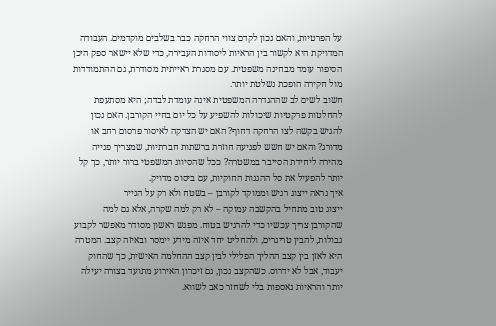על הפרטיות, והאם נכון לקדם צווי הרחקה כבר בשלבים מוקדמים. העבודה המדויקת היא לקשור בין הראיות ליסודות העבירה, כדי שלא יישאר ספק היכן הסיפור עומד מבחינה משפטית. עם מסגרת ראייתית מסודרת, גם ההתמודדות מול חקירה הופכת נשלטת יותר.
חשוב לשים לב שההגדרה המשפטית אינה עומדת לבדה; היא מסתעפת להחלטות פרקטיות שיכולות להשפיע על כל יום בחיי הקורבן. האם נכון להגיש בקשה לצו הרחקה דחוף? האם יש הצדקה לאיסור פרסום רחב או מדורג? והאם יש חשש לפגיעה חוזרת ברשתות חברתיות, שמצריך פנייה מהירה ליחידת הסייבר במשטרה? ככל שהסיווג המשפטי ברור יותר, כך קל יותר להפעיל את סל ההגנות החוקיות, עם ביסוס מדויק.
איך נראה ייצוג רגיש וממוקד לקורבן – בשטח ולא רק על הנייר
ייצוג טוב מתחיל בהקשבה עמוקה – לא רק למה שקרה, אלא גם למה שהקורבן צריך עכשיו כדי להרגיש בטוח. מפגש ראשון מסודר מאפשר לקבוע גבולות, להבין טריגרים, ולהחליט יחד איזה מידע יימסר ובאיזה קצב. המטרה היא לאזן בין קצב ההליך הפלילי לבין קצב ההחלמה האישית, כך שהחוק יעבוד, אבל לא ידרוס. כשהקצב נכון, גם זיכרון האירוע מתועד בצורה יעילה יותר והראיות נאספות בלי לשחזר כאב לשווא.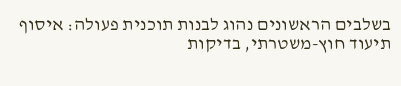בשלבים הראשונים נהוג לבנות תוכנית פעולה: איסוף תיעוד חוץ-משטרתי, בדיקות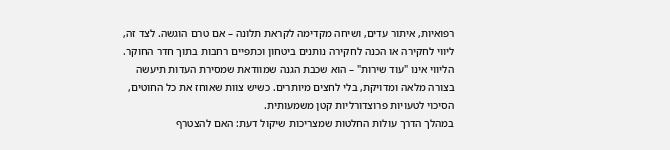רפואיות, איתור עדים, ושיחה מקדימה לקראת תלונה – אם טרם הוגשה. לצד זה, ליווי לחקירה או הכנה לחקירה נותנים ביטחון וכתפיים רחבות בתוך חדר החוקר. הליווי אינו "עוד שירות" – הוא שכבת הגנה שמוודאת שמסירת העדות תיעשה בצורה מלאה ומדויקת, בלי לחצים מיותרים. כשיש צוות שאוחז את כל החוטים, הסיכוי לטעויות פרוצדורליות קטן משמעותית.
במהלך הדרך עולות החלטות שמצריכות שיקול דעת: האם להצטרף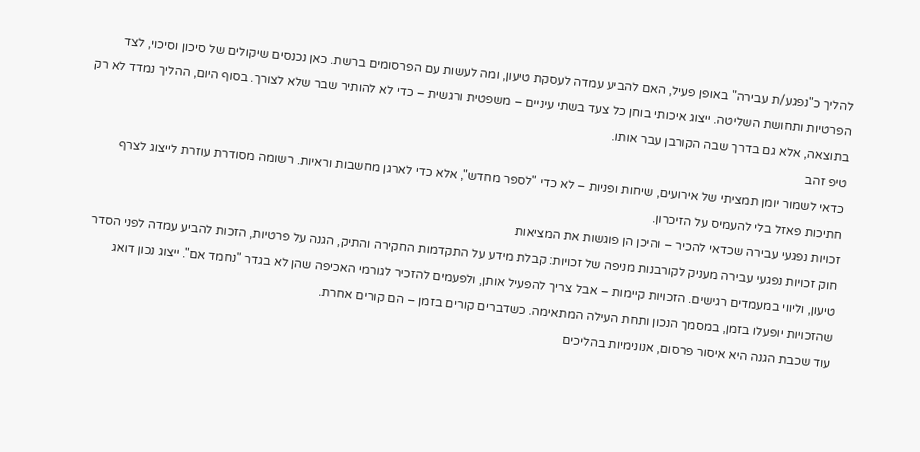להליך כ"נפגע/ת עבירה" באופן פעיל, האם להביע עמדה לעסקת טיעון, ומה לעשות עם הפרסומים ברשת. כאן נכנסים שיקולים של סיכון וסיכוי, לצד הפרטיות ותחושת השליטה. ייצוג איכותי בוחן כל צעד בשתי עיניים – משפטית ורגשית – כדי לא להותיר שבר שלא לצורך. בסוף היום, ההליך נמדד לא רק בתוצאה, אלא גם בדרך שבה הקורבן עבר אותו.
טיפ זהב
כדאי לשמור יומן תמציתי של אירועים, שיחות ופניות – לא כדי "לספר מחדש", אלא כדי לארגן מחשבות וראיות. רשומה מסודרת עוזרת לייצוג לצרף חתיכות פאזל בלי להעמיס על הזיכרון.
זכויות נפגעי עבירה שכדאי להכיר – והיכן הן פוגשות את המציאות
חוק זכויות נפגעי עבירה מעניק לקורבנות מניפה של זכויות: קבלת מידע על התקדמות החקירה והתיק, הגנה על פרטיות, הזכות להביע עמדה לפני הסדר טיעון, וליווי במעמדים רגישים. הזכויות קיימות – אבל צריך להפעיל אותן, ולפעמים להזכיר לגורמי האכיפה שהן לא בגדר "נחמד אם". ייצוג נכון דואג שהזכויות יופעלו בזמן, במסמך הנכון ותחת העילה המתאימה. כשדברים קורים בזמן – הם קורים אחרת.
עוד שכבת הגנה היא איסור פרסום, אנונימיות בהליכים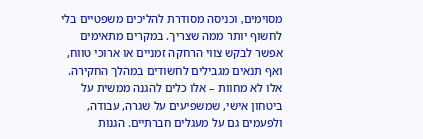מסוימים, וכניסה מסודרת להליכים משפטיים בלי לחשוף יותר ממה שצריך. במקרים מתאימים אפשר לבקש צווי הרחקה זמניים או ארוכי טווח, ואף תנאים מגבילים לחשודים במהלך החקירה. אלו לא מחוות – אלו כלים להגנה ממשית על ביטחון אישי, שמשפיעים על שגרה, עבודה, ולפעמים גם על מעגלים חברתיים. הגנות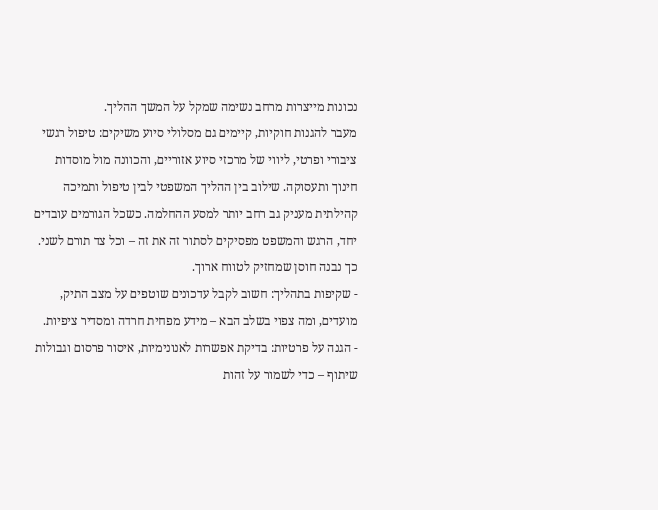נכונות מייצרות מרחב נשימה שמקל על המשך ההליך.
מעבר להגנות חוקיות, קיימים גם מסלולי סיוע משיקים: טיפול רגשי ציבורי ופרטי, ליווי של מרכזי סיוע אזוריים, והכוונה מול מוסדות חינוך ותעסוקה. שילוב בין ההליך המשפטי לבין טיפול ותמיכה קהילתית מעניק גב רחב יותר למסע ההחלמה. כשכל הגורמים עובדים יחד, הרגש והמשפט מפסיקים לסתור זה את זה – וכל צד תורם לשני. כך נבנה חוסן שמחזיק לטווח ארוך.
- שקיפות בתהליך: חשוב לקבל עדכונים שוטפים על מצב התיק, מועדים, ומה צפוי בשלב הבא – מידע מפחית חרדה ומסדיר ציפיות.
- הגנה על פרטיות: בדיקת אפשרות לאנונימיות, איסור פרסום וגבולות שיתוף – כדי לשמור על זהות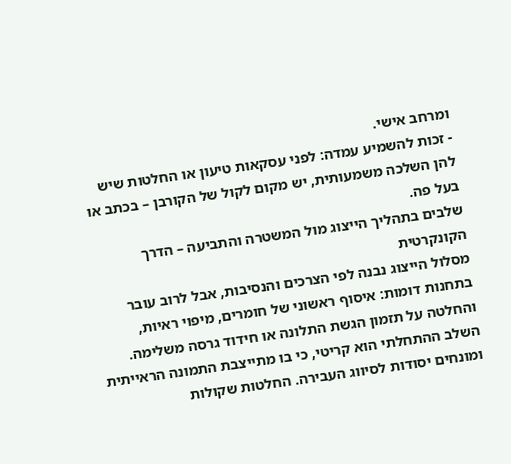ומרחב אישי.
- זכות להשמיע עמדה: לפני עסקאות טיעון או החלטות שיש להן השלכה משמעותית, יש מקום לקול של הקורבן – בכתב או בעל פה.
שלבים בתהליך הייצוג מול המשטרה והתביעה – הדרך הקונקרטית
מסלול הייצוג נבנה לפי הצרכים והנסיבות, אבל לרוב עובר בתחנות דומות: איסוף ראשוני של חומרים, מיפוי ראיות, והחלטה על תזמון הגשת התלונה או חידוד גרסה משלימה. השלב ההתחלתי הוא קריטי, כי בו מתייצבת התמונה הראייתית ומונחים יסודות לסיווג העבירה. החלטות שקולות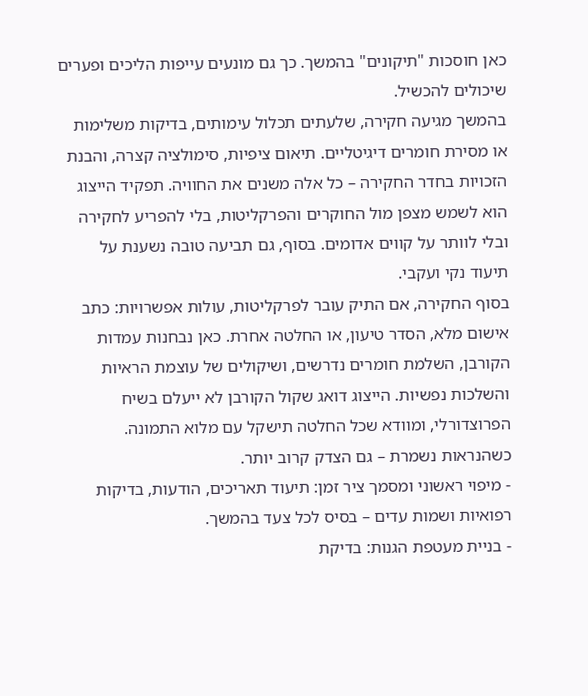כאן חוסכות "תיקונים" בהמשך. כך גם מונעים עייפות הליכים ופערים שיכולים להכשיל.
בהמשך מגיעה חקירה, שלעתים תכלול עימותים, בדיקות משלימות או מסירת חומרים דיגיטליים. תיאום ציפיות, סימולציה קצרה, והבנת הזכויות בחדר החקירה – כל אלה משנים את החוויה. תפקיד הייצוג הוא לשמש מצפן מול החוקרים והפרקליטות, בלי להפריע לחקירה ובלי לוותר על קווים אדומים. בסוף, גם תביעה טובה נשענת על תיעוד נקי ועקבי.
בסוף החקירה, אם התיק עובר לפרקליטות, עולות אפשרויות: כתב אישום מלא, הסדר טיעון, או החלטה אחרת. כאן נבחנות עמדות הקורבן, השלמת חומרים נדרשים, ושיקולים של עוצמת הראיות והשלכות נפשיות. הייצוג דואג שקול הקורבן לא ייעלם בשיח הפרוצדורלי, ומוודא שכל החלטה תישקל עם מלוא התמונה. כשהנראות נשמרת – גם הצדק קרוב יותר.
- מיפוי ראשוני ומסמך ציר זמן: תיעוד תאריכים, הודעות, בדיקות רפואיות ושמות עדים – בסיס לכל צעד בהמשך.
- בניית מעטפת הגנות: בדיקת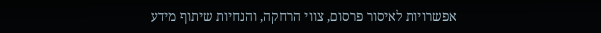אפשרויות לאיסור פרסום, צווי הרחקה, והנחיות שיתוף מידע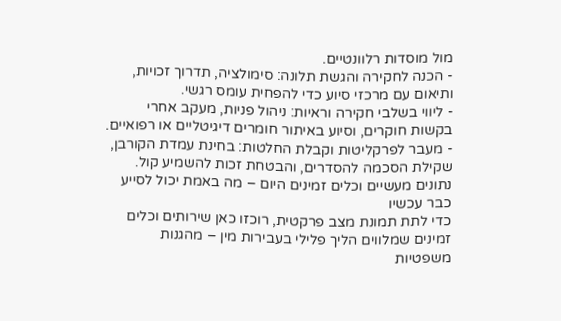מול מוסדות רלוונטיים.
- הכנה לחקירה והגשת תלונה: סימולציה, תדרוך זכויות, ותיאום עם מרכזי סיוע כדי להפחית עומס רגשי.
- ליווי בשלבי חקירה וראיות: ניהול פניות, מעקב אחרי בקשות חוקרים, וסיוע באיתור חומרים דיגיטליים או רפואיים.
- מעבר לפרקליטות וקבלת החלטות: בחינת עמדת הקורבן, שקילת הסכמה להסדרים, והבטחת זכות להשמיע קול.
נתונים מעשיים וכלים זמינים היום – מה באמת יכול לסייע כבר עכשיו
כדי לתת תמונת מצב פרקטית, רוכזו כאן שירותים וכלים זמינים שמלווים הליך פלילי בעבירות מין – מהגנות משפטיות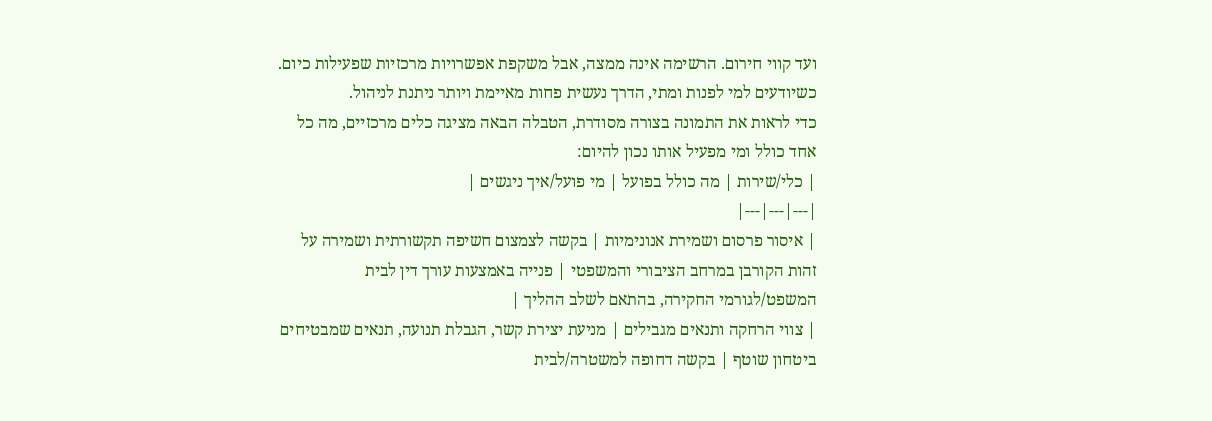ועד קווי חירום. הרשימה אינה ממצה, אבל משקפת אפשרויות מרכזיות שפעילות כיום. כשיודעים למי לפנות ומתי, הדרך נעשית פחות מאיימת ויותר ניתנת לניהול.
כדי לראות את התמונה בצורה מסודרת, הטבלה הבאה מציגה כלים מרכזיים, מה כל אחד כולל ומי מפעיל אותו נכון להיום:
| כלי/שירות | מה כולל בפועל | מי פועל/איך ניגשים |
|---|---|---|
| איסור פרסום ושמירת אנונימיות | בקשה לצמצום חשיפה תקשורתית ושמירה על זהות הקורבן במרחב הציבורי והמשפטי | פנייה באמצעות עורך דין לבית המשפט/לגורמי החקירה, בהתאם לשלב ההליך |
| צווי הרחקה ותנאים מגבילים | מניעת יצירת קשר, הגבלת תנועה, תנאים שמבטיחים ביטחון שוטף | בקשה דחופה למשטרה/לבית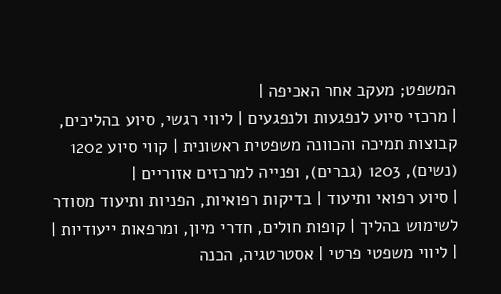המשפט; מעקב אחר האכיפה |
| מרכזי סיוע לנפגעות ולנפגעים | ליווי רגשי, סיוע בהליכים, קבוצות תמיכה והכוונה משפטית ראשונית | קווי סיוע 1202 (נשים), 1203 (גברים), ופנייה למרכזים אזוריים |
| סיוע רפואי ותיעוד | בדיקות רפואיות, הפניות ותיעוד מסודר לשימוש בהליך | קופות חולים, חדרי מיון, ומרפאות ייעודיות |
| ליווי משפטי פרטי | אסטרטגיה, הכנה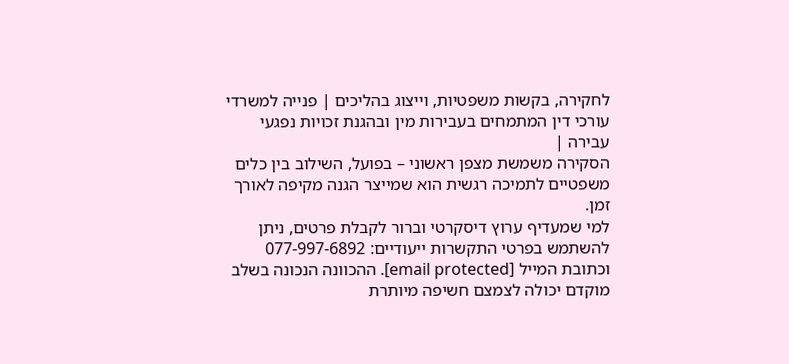לחקירה, בקשות משפטיות, וייצוג בהליכים | פנייה למשרדי עורכי דין המתמחים בעבירות מין ובהגנת זכויות נפגעי עבירה |
הסקירה משמשת מצפן ראשוני – בפועל, השילוב בין כלים משפטיים לתמיכה רגשית הוא שמייצר הגנה מקיפה לאורך זמן.
למי שמעדיף ערוץ דיסקרטי וברור לקבלת פרטים, ניתן להשתמש בפרטי התקשרות ייעודיים: 077-997-6892 וכתובת המייל [email protected]. ההכוונה הנכונה בשלב מוקדם יכולה לצמצם חשיפה מיותרת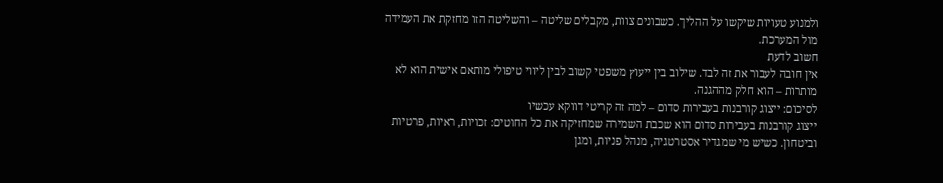ולמנוע טעויות שיקשו על ההליך. כשבונים צוות, מקבלים שליטה – והשליטה הזו מחזקת את העמידה מול המערכת.
חשוב לדעת
אין חובה לעבור את זה לבד. שילוב בין ייעוץ משפטי קשוב לבין ליווי טיפולי מותאם אישית הוא לא מותרות – הוא חלק מההגנה.
לסיכום: ייצוג קורבנות בעבירות סדום – למה זה קריטי דווקא עכשיו
ייצוג קורבנות בעבירות סדום הוא שכבת השמירה שמחזיקה את כל החוטים: זכויות, ראיות, פרטיות וביטחון. כשיש מי שמגדיר אסטרטגיה, מנהל פניות, ומגן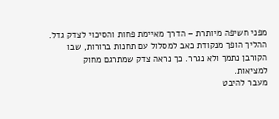מפני חשיפה מיותרת – הדרך מאיימת פחות והסיכוי לצדק גדל. ההליך הופך מנקודת כאב למסלול עם תחנות ברורות, שבו הקורבן נתמך ולא נגרר. כך נראה צדק שמתרגם מחוק למציאות.
מעבר להיבט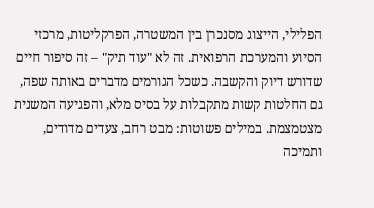הפלילי, הייצוג מסנכרן בין המשטרה, הפרקליטות, מרכזי הסיוע והמערכת הרפואית. זה לא "עוד תיק" – זה סיפור חיים שדורש דיוק והקשבה. כשכל הגורמים מדברים באותה שפה, גם החלטות קשות מתקבלות על בסיס מלא, והפגיעה המשנית מצטמצמת. במילים פשוטות: מבט רחב, צעדים מדודים, ותמיכה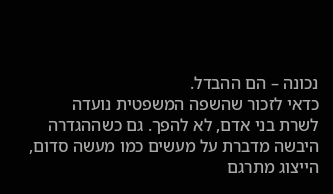נכונה – הם ההבדל.
כדאי לזכור שהשפה המשפטית נועדה לשרת בני אדם, לא להפך. גם כשההגדרה היבשה מדברת על מעשים כמו מעשה סדום, הייצוג מתרגם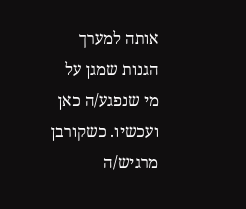אותה למערך הגנות שמגן על מי שנפגע/ה כאן ועכשיו. כשקורבן מרגיש/ה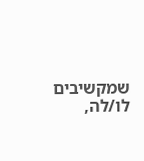שמקשיבים לו/לה,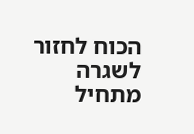הכוח לחזור לשגרה מתחיל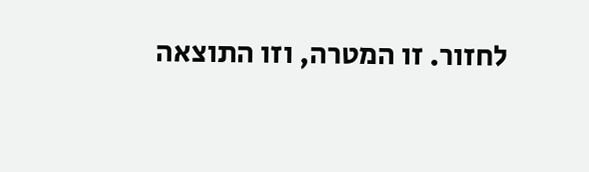לחזור. זו המטרה, וזו התוצאה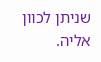שניתן לכוון אליה.